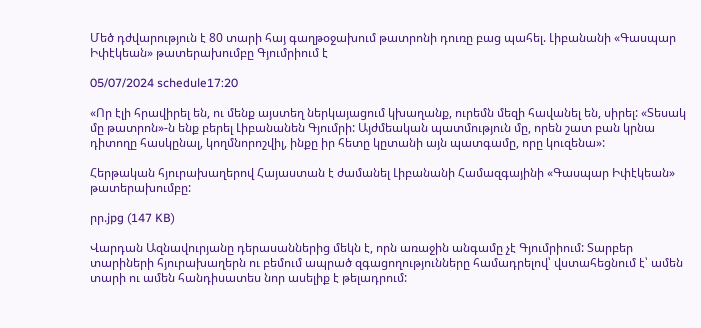Մեծ դժվարություն է 80 տարի հայ գաղթօջախում թատրոնի դուռը բաց պահել. Լիբանանի «Գասպար Իփէկեան» թատերախումբը Գյումրիում է

05/07/2024 schedule17:20

«Որ էլի հրավիրել են, ու մենք այստեղ ներկայացում կխաղանք, ուրեմն մեզի հավանել են, սիրել: «Տեսակ մը թատրոն»-ն ենք բերել Լիբանանեն Գյումրի: Այժմեական պատմություն մը, որեն շատ բան կրնա դիտողը հասկընալ, կողմնորոշվիլ, ինքը իր հետը կըտանի այն պատգամը, որը կուզենա»:

Հերթական հյուրախաղերով Հայաստան է ժամանել Լիբանանի Համազգայինի «Գասպար Իփէկեան» թատերախումբը:

րր.jpg (147 KB)

Վարդան Ազնավուրյանը դերասաններից մեկն է, որն առաջին անգամը չէ Գյումրիում: Տարբեր տարիների հյուրախաղերն ու բեմում ապրած զգացողությունները համադրելով՝ վստահեցնում է՝ ամեն տարի ու ամեն հանդիսատես նոր ասելիք է թելադրում: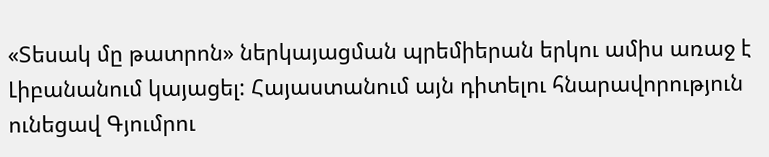«Տեսակ մը թատրոն» ներկայացման պրեմիերան երկու ամիս առաջ է Լիբանանում կայացել: Հայաստանում այն դիտելու հնարավորություն ունեցավ Գյումրու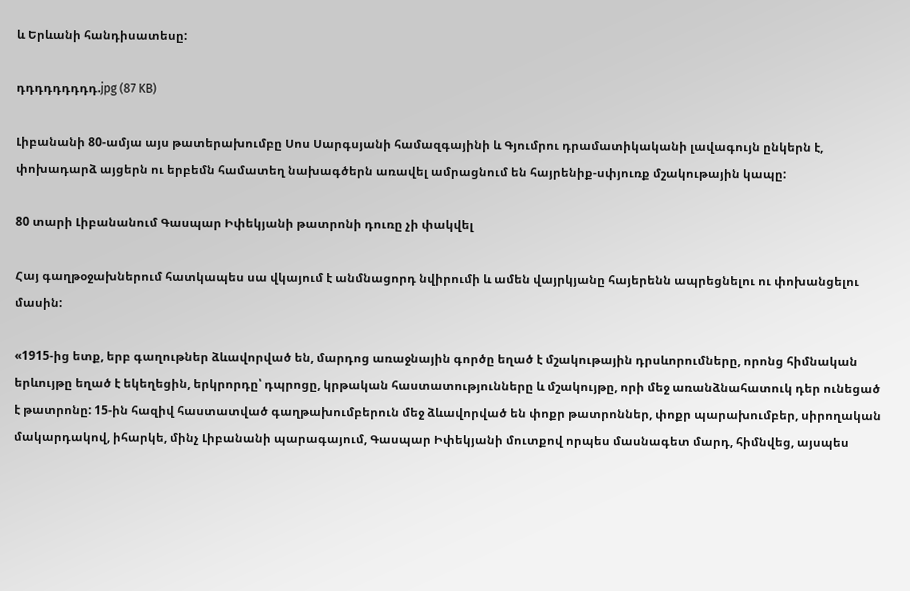և Երևանի հանդիսատեսը:

դդդդդդդդդ.jpg (87 KB)

Լիբանանի 80-ամյա այս թատերախումբը Սոս Սարգսյանի համազգայինի և Գյումրու դրամատիկականի լավագույն ընկերն է, փոխադարձ այցերն ու երբեմն համատեղ նախագծերն առավել ամրացնում են հայրենիք-սփյուռք մշակութային կապը:

80 տարի Լիբանանում Գասպար Իփեկյանի թատրոնի դուռը չի փակվել

Հայ գաղթօջախներում հատկապես սա վկայում է անմնացորդ նվիրումի և ամեն վայրկյանը հայերենն ապրեցնելու ու փոխանցելու մասին:

«1915-ից ետք, երբ գաղութներ ձևավորված են, մարդոց առաջնային գործը եղած է մշակութային դրսևորումները, որոնց հիմնական երևույթը եղած է եկեղեցին, երկրորդը՝ դպրոցը, կրթական հաստատությունները և մշակույթը, որի մեջ առանձնահատուկ դեր ունեցած է թատրոնը: 15-ին հազիվ հաստատված գաղթախումբերուն մեջ ձևավորված են փոքր թատրոններ, փոքր պարախումբեր, սիրողական մակարդակով, իհարկե, մինչ Լիբանանի պարագայում, Գասպար Իփեկյանի մուտքով որպես մասնագետ մարդ, հիմնվեց, այսպես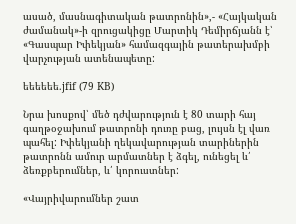ասած, մասնագիտական թատրոնին»,- «Հայկական ժամանակ»-ի զրուցակիցը Մարտիկ Դեմիրճյանն է՝ «Գասպար Իփեկյան» համազգային թատերախմբի վարչության ատենապետը:

եեեեեե.jfif (79 KB)

Նրա խոսքով՝ մեծ դժվարություն է 80 տարի հայ գաղթօջախում թատրոնի դուռը բաց, լույսն էլ վառ պահել: Իփեկյանի ղեկավարության տարիներին թատրոնն ամուր արմատներ է ձգել, ունեցել և՛ ձեռքբերումներ, և՛ կորուստներ:

«Վայրիվարումներ շատ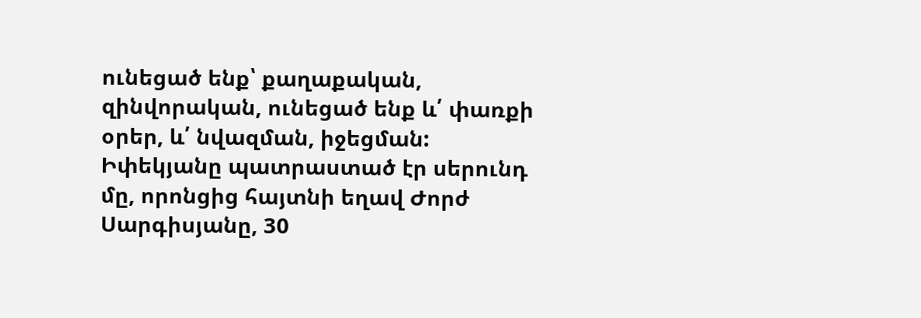ունեցած ենք՝ քաղաքական, զինվորական, ունեցած ենք և՛ փառքի օրեր, և՛ նվազման, իջեցման: Իփեկյանը պատրաստած էր սերունդ մը, որոնցից հայտնի եղավ Ժորժ Սարգիսյանը, 30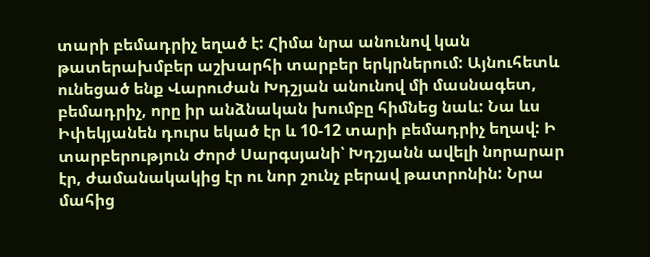տարի բեմադրիչ եղած է: Հիմա նրա անունով կան թատերախմբեր աշխարհի տարբեր երկրներում: Այնուհետև ունեցած ենք Վարուժան Խդշյան անունով մի մասնագետ, բեմադրիչ, որը իր անձնական խումբը հիմնեց նաև: Նա ևս Իփեկյանեն դուրս եկած էր և 10-12 տարի բեմադրիչ եղավ: Ի տարբերություն Ժորժ Սարգսյանի՝ Խդշյանն ավելի նորարար էր, ժամանակակից էր ու նոր շունչ բերավ թատրոնին: Նրա մահից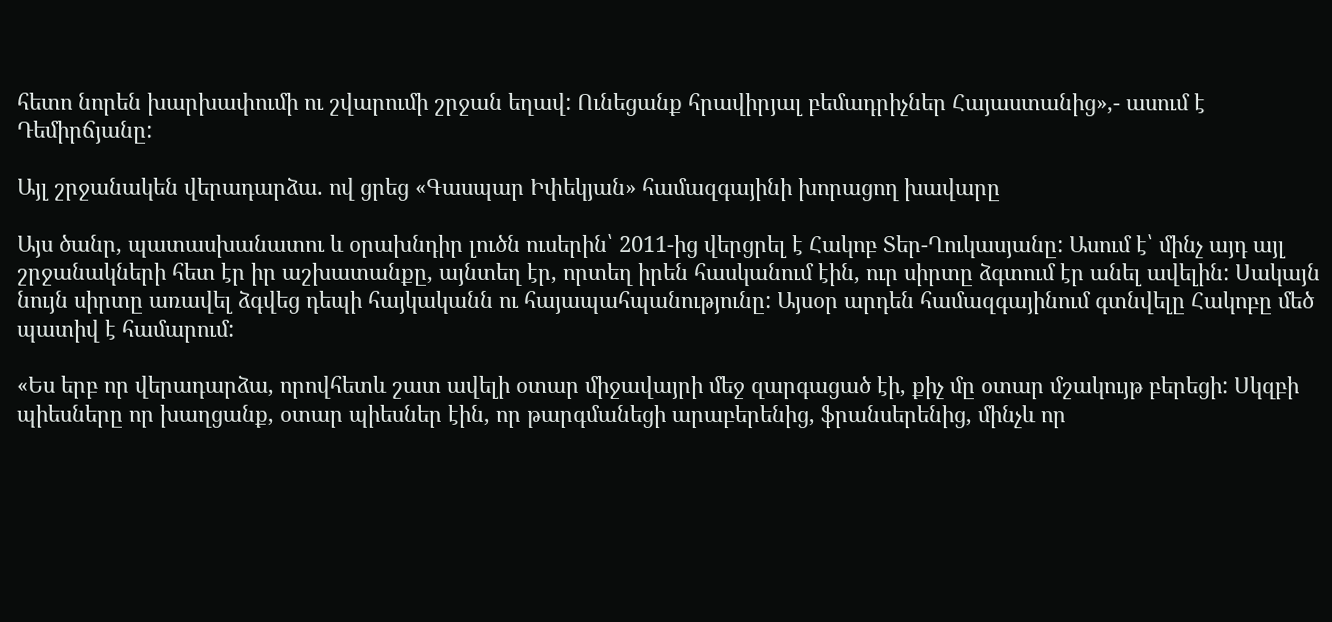հետո նորեն խարխափումի ու շվարումի շրջան եղավ: Ունեցանք հրավիրյալ բեմադրիչներ Հայաստանից»,- ասում է Դեմիրճյանը:

Այլ շրջանակեն վերադարձա. ով ցրեց «Գասպար Իփեկյան» համազգայինի խորացող խավարը

Այս ծանր, պատասխանատու և օրախնդիր լուծն ուսերին՝ 2011-ից վերցրել է Հակոբ Տեր-Ղուկասյանը: Ասում է՝ մինչ այդ այլ շրջանակների հետ էր իր աշխատանքը, այնտեղ էր, որտեղ իրեն հասկանում էին, ուր սիրտը ձգտում էր անել ավելին: Սակայն նույն սիրտը առավել ձգվեց դեպի հայկականն ու հայապահպանությունը: Այսօր արդեն համազգայինում գտնվելը Հակոբը մեծ պատիվ է համարում:

«Ես երբ որ վերադարձա, որովհետև շատ ավելի օտար միջավայրի մեջ զարգացած էի, քիչ մը օտար մշակույթ բերեցի: Սկզբի պիեսները որ խաղցանք, օտար պիեսներ էին, որ թարգմանեցի արաբերենից, ֆրանսերենից, մինչև որ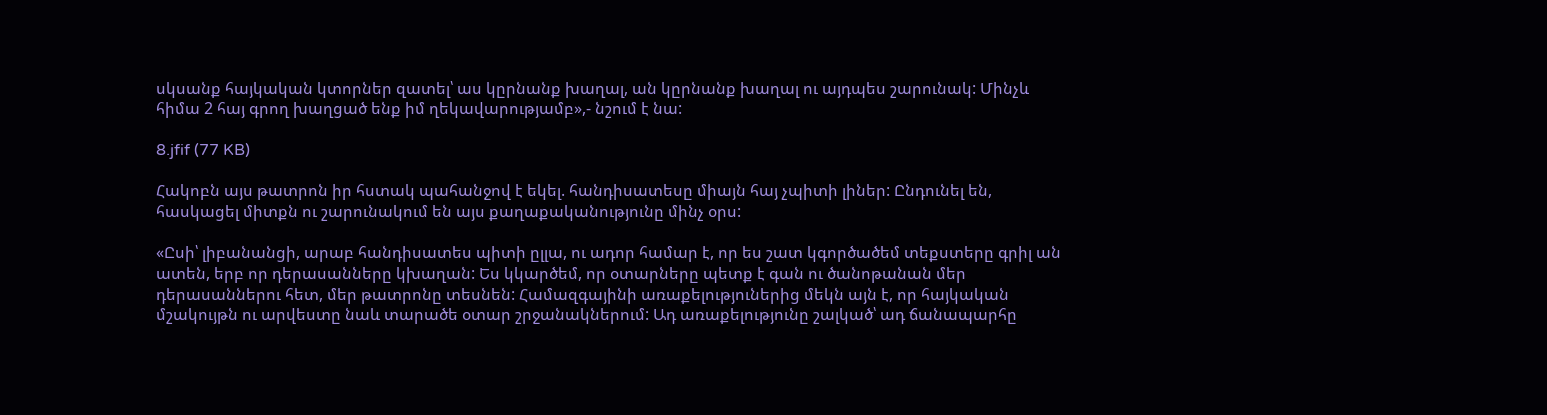սկսանք հայկական կտորներ զատել՝ աս կըրնանք խաղալ, ան կըրնանք խաղալ ու այդպես շարունակ: Մինչև հիմա 2 հայ գրող խաղցած ենք իմ ղեկավարությամբ»,- նշում է նա:

8.jfif (77 KB)

Հակոբն այս թատրոն իր հստակ պահանջով է եկել. հանդիսատեսը միայն հայ չպիտի լիներ: Ընդունել են, հասկացել միտքն ու շարունակում են այս քաղաքականությունը մինչ օրս:

«Ըսի՝ լիբանանցի, արաբ հանդիսատես պիտի ըլլա, ու ադոր համար է, որ ես շատ կգործածեմ տեքստերը գրիլ ան ատեն, երբ որ դերասանները կխաղան: Ես կկարծեմ, որ օտարները պետք է գան ու ծանոթանան մեր դերասաններու հետ, մեր թատրոնը տեսնեն: Համազգայինի առաքելություներից մեկն այն է, որ հայկական մշակույթն ու արվեստը նաև տարածե օտար շրջանակներում: Ադ առաքելությունը շալկած՝ ադ ճանապարհը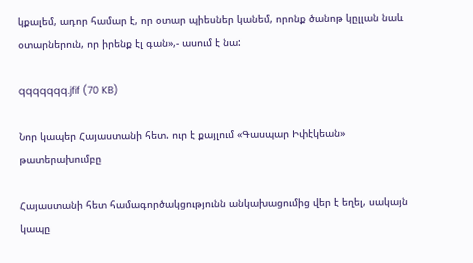կքալեմ, ադոր համար է, որ օտար պիեսներ կանեմ, որոնք ծանոթ կըլլան նաև օտարներուն, որ իրենք էլ գան»,- ասում է նա:

qqqqqqq.jfif (70 KB)

Նոր կապեր Հայաստանի հետ. ուր է քայլում «Գասպար Իփէկեան» թատերախումբը

Հայաստանի հետ համագործակցությունն անկախացումից վեր է եղել, սակայն կապը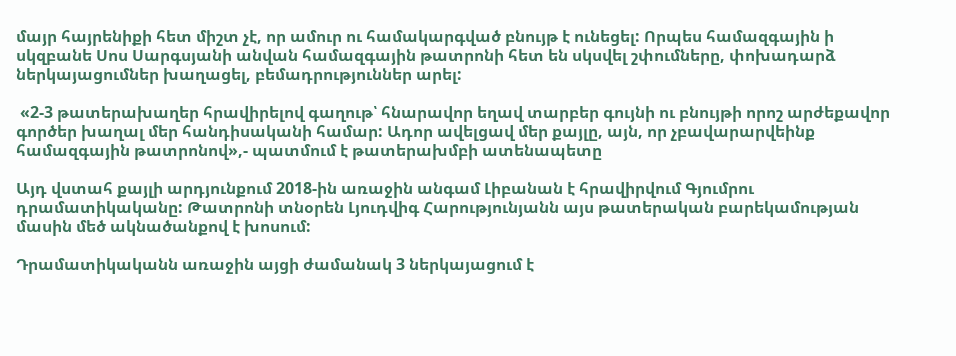մայր հայրենիքի հետ միշտ չէ, որ ամուր ու համակարգված բնույթ է ունեցել: Որպես համազգային ի սկզբանե Սոս Սարգսյանի անվան համազգային թատրոնի հետ են սկսվել շփումները, փոխադարձ ներկայացումներ խաղացել, բեմադրություններ արել:

 «2-3 թատերախաղեր հրավիրելով գաղութ՝ հնարավոր եղավ տարբեր գույնի ու բնույթի որոշ արժեքավոր գործեր խաղալ մեր հանդիսականի համար: Ադոր ավելցավ մեր քայլը, այն, որ չբավարարվեինք համազգային թատրոնով»,- պատմում է թատերախմբի ատենապետը

Այդ վստահ քայլի արդյունքում 2018-ին առաջին անգամ Լիբանան է հրավիրվում Գյումրու դրամատիկականը: Թատրոնի տնօրեն Լյուդվիգ Հարությունյանն այս թատերական բարեկամության մասին մեծ ակնածանքով է խոսում:

Դրամատիկականն առաջին այցի ժամանակ 3 ներկայացում է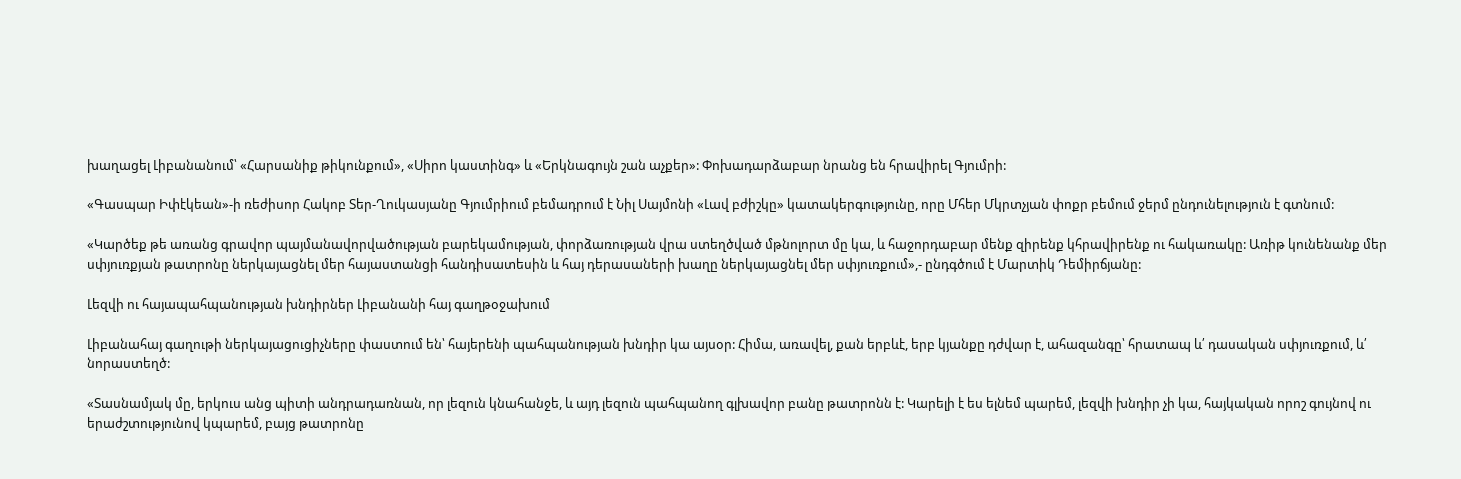խաղացել Լիբանանում՝ «Հարսանիք թիկունքում», «Սիրո կաստինգ» և «Երկնագույն շան աչքեր»: Փոխադարձաբար նրանց են հրավիրել Գյումրի:

«Գասպար Իփէկեան»-ի ռեժիսոր Հակոբ Տեր-Ղուկասյանը Գյումրիում բեմադրում է Նիլ Սայմոնի «Լավ բժիշկը» կատակերգությունը, որը Մհեր Մկրտչյան փոքր բեմում ջերմ ընդունելություն է գտնում:

«Կարծեք թե առանց գրավոր պայմանավորվածության բարեկամության, փորձառության վրա ստեղծված մթնոլորտ մը կա, և հաջորդաբար մենք զիրենք կհրավիրենք ու հակառակը: Առիթ կունենանք մեր սփյուռքյան թատրոնը ներկայացնել մեր հայաստանցի հանդիսատեսին և հայ դերասաների խաղը ներկայացնել մեր սփյուռքում»,- ընդգծում է Մարտիկ Դեմիրճյանը:

Լեզվի ու հայապահպանության խնդիրներ Լիբանանի հայ գաղթօջախում

Լիբանահայ գաղութի ներկայացուցիչները փաստում են՝ հայերենի պահպանության խնդիր կա այսօր: Հիմա, առավել, քան երբևէ, երբ կյանքը դժվար է, ահազանգը՝ հրատապ և՛ դասական սփյուռքում, և՛ նորաստեղծ:

«Տասնամյակ մը, երկուս անց պիտի անդրադառնան, որ լեզուն կնահանջե, և այդ լեզուն պահպանող գլխավոր բանը թատրոնն է: Կարելի է ես ելնեմ պարեմ, լեզվի խնդիր չի կա, հայկական որոշ գույնով ու երաժշտությունով կպարեմ, բայց թատրոնը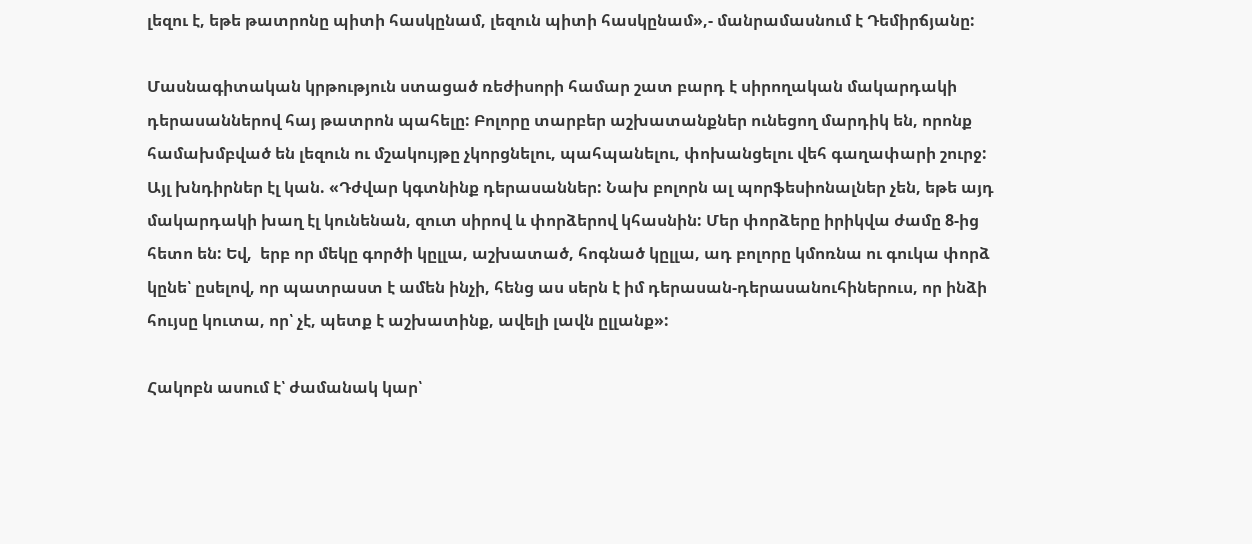լեզու է, եթե թատրոնը պիտի հասկընամ, լեզուն պիտի հասկընամ»,- մանրամասնում է Դեմիրճյանը:

Մասնագիտական կրթություն ստացած ռեժիսորի համար շատ բարդ է սիրողական մակարդակի դերասաններով հայ թատրոն պահելը: Բոլորը տարբեր աշխատանքներ ունեցող մարդիկ են, որոնք համախմբված են լեզուն ու մշակույթը չկորցնելու, պահպանելու, փոխանցելու վեհ գաղափարի շուրջ: Այլ խնդիրներ էլ կան. «Դժվար կգտնինք դերասաններ: Նախ բոլորն ալ պորֆեսիոնալներ չեն, եթե այդ մակարդակի խաղ էլ կունենան, զուտ սիրով և փորձերով կհասնին: Մեր փորձերը իրիկվա ժամը 8-ից հետո են: Եվ,  երբ որ մեկը գործի կըլլա, աշխատած, հոգնած կըլլա, ադ բոլորը կմոռնա ու գուկա փորձ կընե՝ ըսելով, որ պատրաստ է ամեն ինչի, հենց աս սերն է իմ դերասան-դերասանուհիներուս, որ ինձի հույսը կուտա, որ՝ չէ, պետք է աշխատինք, ավելի լավն ըլլանք»:

Հակոբն ասում է՝ ժամանակ կար՝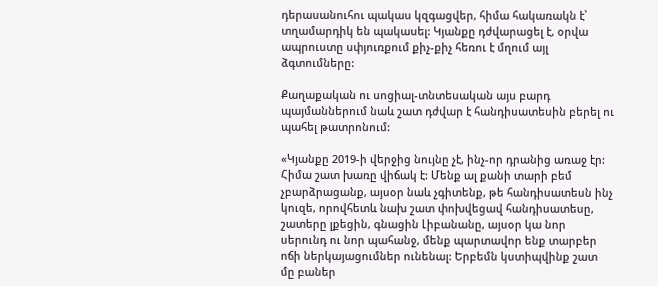դերասանուհու պակաս կզգացվեր, հիմա հակառակն է՝ տղամարդիկ են պակասել: Կյանքը դժվարացել է, օրվա ապրուստը սփյուռքում քիչ-քիչ հեռու է մղում այլ ձգտումները:

Քաղաքական ու սոցիալ-տնտեսական այս բարդ պայմաններում նաև շատ դժվար է հանդիսատեսին բերել ու պահել թատրոնում:

«Կյանքը 2019-ի վերջից նույնը չէ, ինչ-որ դրանից առաջ էր: Հիմա շատ խառը վիճակ է: Մենք ալ քանի տարի բեմ չբարձրացանք, այսօր նաև չգիտենք, թե հանդիսատեսն ինչ կուզե, որովհետև նախ շատ փոխվեցավ հանդիսատեսը, շատերը լքեցին, գնացին Լիբանանը, այսօր կա նոր սերունդ ու նոր պահանջ, մենք պարտավոր ենք տարբեր ոճի ներկայացումներ ունենալ: Երբեմն կստիպվինք շատ մը բաներ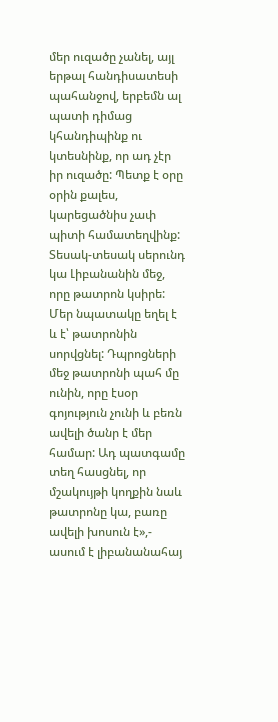մեր ուզածը չանել, այլ երթալ հանդիսատեսի պահանջով, երբեմն ալ պատի դիմաց կհանդիպինք ու կտեսնինք, որ ադ չէր իր ուզածը: Պետք է օրը օրին քալես, կարեցածնիս չափ պիտի համատեղվինք: Տեսակ-տեսակ սերունդ կա Լիբանանին մեջ, որը թատրոն կսիրե: Մեր նպատակը եղել է և է՝ թատրոնին սորվցնել: Դպրոցների մեջ թատրոնի պահ մը ունին, որը էսօր գոյություն չունի և բեռն ավելի ծանր է մեր համար: Ադ պատգամը տեղ հասցնել, որ մշակույթի կողքին նաև թատրոնը կա, բառը ավելի խոսուն է»,- ասում է լիբանանահայ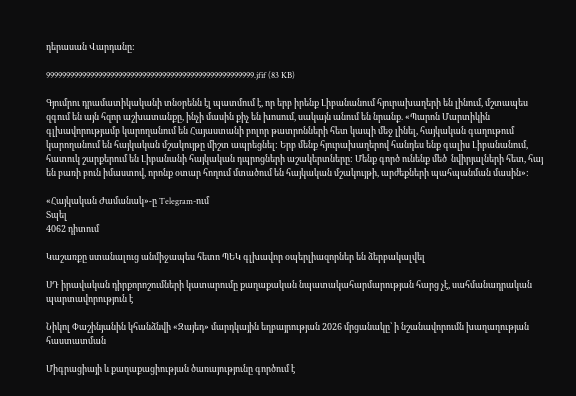դերասան Վարդանը:

9999999999999999999999999999999999999999999999999999.jfif (83 KB)

Գյումրու դրամատիկականի տնօրենն էլ պատմում է, որ երբ իրենք Լիբանանում հյուրախաղերի են լինում, մշտապես զգում են այն հզոր աշխատանքը, ինչի մասին քիչ են խոսում, սակայն անում են նրանք. «Պարոն Մարտիկին գլխավորությամբ կարողանում են Հայաստանի բոլոր թատրոնների հետ կապի մեջ լինել, հայկական գաղութում կարողանում են հայկական մշակույթը միշտ ապրեցնել: Երբ մենք հյուրախաղերով հանդես ենք գալիս Լիբանանում, հատուկ շարքերում են Լիբանանի հայկական դպրոցների աշակերտները: Մենք գործ ունենք մեծ  նվիրյալների հետ, հայ են բառի բուն իմաստով, որոնք օտար հողում մտածում են հայկական մշակույթի, արժեքների պահպանման մասին»:

«Հայկական Ժամանակ»-ը Telegram-ում
Տպել
4062 դիտում

Կաշառքը ստանալուց անմիջապես հետո ՊԵԿ գլխավոր օպերլիազորներ են ձերբակալվել

ՍԴ իրավական դիրքորոշումների կատարումը քաղաքական նպատակահարմարության հարց չէ, սահմանադրական պարտավորություն է

Նիկոլ Փաշինյանին կհանձնվի «Զայեդ» մարդկային եղբայրության 2026 մրցանակը՝ ի նշանավորումն խաղաղության հաստատման

Միգրացիայի և քաղաքացիության ծառայությունը գործում է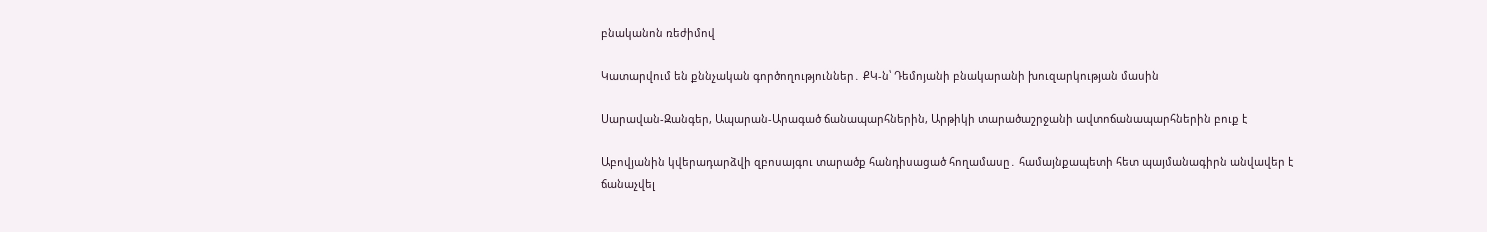բնականոն ռեժիմով

Կատարվում են քննչական գործողություններ․ ՔԿ-ն՝ Դեմոյանի բնակարանի խուզարկության մասին

Սարավան-Զանգեր, Ապարան-Արագած ճանապարհներին, Արթիկի տարածաշրջանի ավտոճանապարհներին բուք է

Աբովյանին կվերադարձվի զբոսայգու տարածք հանդիսացած հողամասը․ համայնքապետի հետ պայմանագիրն անվավեր է ճանաչվել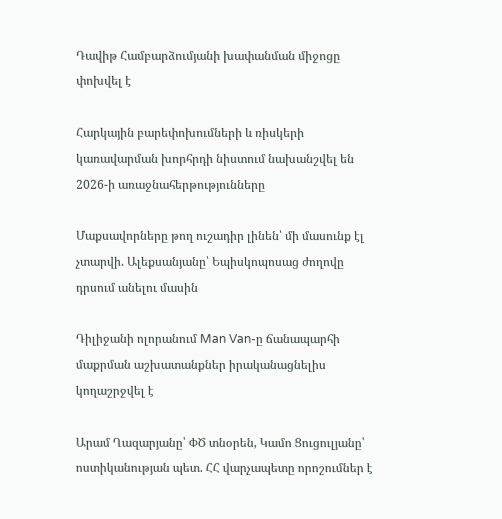Դավիթ Համբարձումյանի խափանման միջոցը փոխվել է

Հարկային բարեփոխումների և ռիսկերի կառավարման խորհրդի նիստում նախանշվել են 2026-ի առաջնահերթությունները

Մաքսավորները թող ուշադիր լինեն՝ մի մասունք էլ չտարվի. Ալեքսանյանը՝ Եպիսկոպոսաց ժողովը դրսում անելու մասին

Դիլիջանի ոլորանում Man Van-ը ճանապարհի մաքրման աշխատանքներ իրականացնելիս կողաշրջվել է

Արամ Ղազարյանը՝ ՓԾ տնօրեն, Կամո Ցուցուլյանը՝ ոստիկանության պետ. ՀՀ վարչապետը որոշումներ է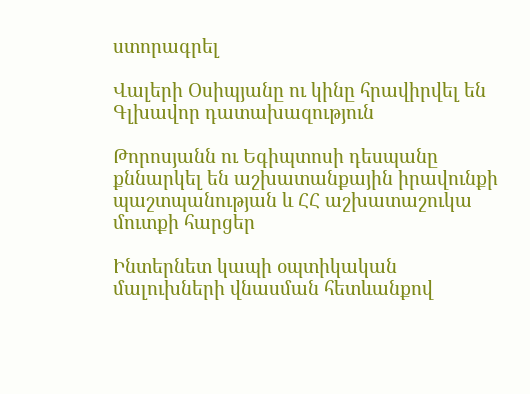ստորագրել

Վալերի Օսիպյանը ու կինը հրավիրվել են Գլխավոր դատախազություն

Թորոսյանն ու Եգիպտոսի դեսպանը քննարկել են աշխատանքային իրավունքի պաշտպանության և ՀՀ աշխատաշուկա մուտքի հարցեր

Ինտերնետ կապի օպտիկական մալուխների վնասման հետևանքով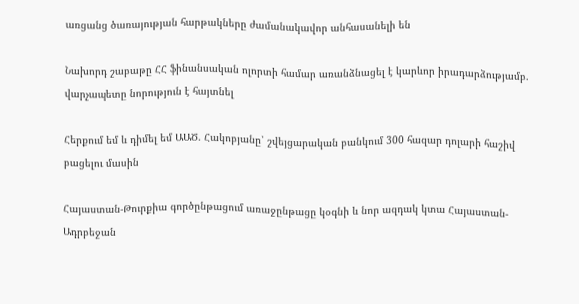առցանց ծառայության հարթակները ժամանակավոր անհասանելի են

Նախորդ շաբաթը ՀՀ ֆինանսական ոլորտի համար առանձնացել է կարևոր իրադարձությամբ. վարչապետը նորություն է հայտնել

Հերքում եմ և դիմել եմ ԱԱԾ. Հակոբյանը՝ շվեյցարական բանկում 300 հազար դոլարի հաշիվ բացելու մասին

Հայաստան-Թուրքիա գործընթացում առաջընթացը կօգնի և նոր ազդակ կտա Հայաստան-Ադրբեջան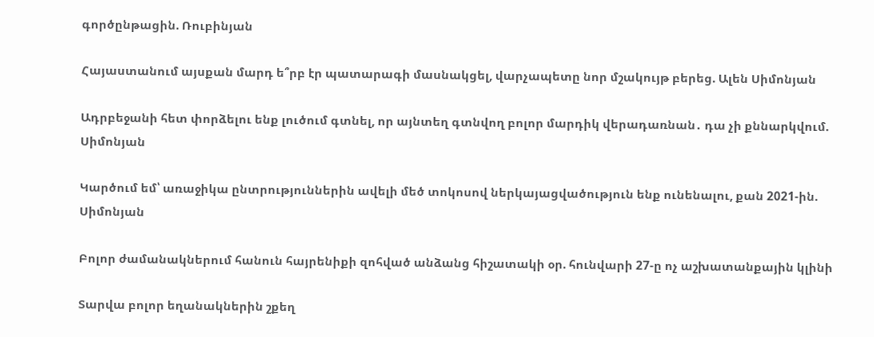գործընթացին. Ռուբինյան

Հայաստանում այսքան մարդ ե՞րբ էր պատարագի մասնակցել, վարչապետը նոր մշակույթ բերեց. Ալեն Սիմոնյան

Ադրբեջանի հետ փորձելու ենք լուծում գտնել, որ այնտեղ գտնվող բոլոր մարդիկ վերադառնան․ դա չի քննարկվում. Սիմոնյան

Կարծում եմ՝ առաջիկա ընտրություններին ավելի մեծ տոկոսով ներկայացվածություն ենք ունենալու, քան 2021-ին. Սիմոնյան

Բոլոր ժամանակներում հանուն հայրենիքի զոհված անձանց հիշատակի օր. հունվարի 27-ը ոչ աշխատանքային կլինի

Տարվա բոլոր եղանակներին շքեղ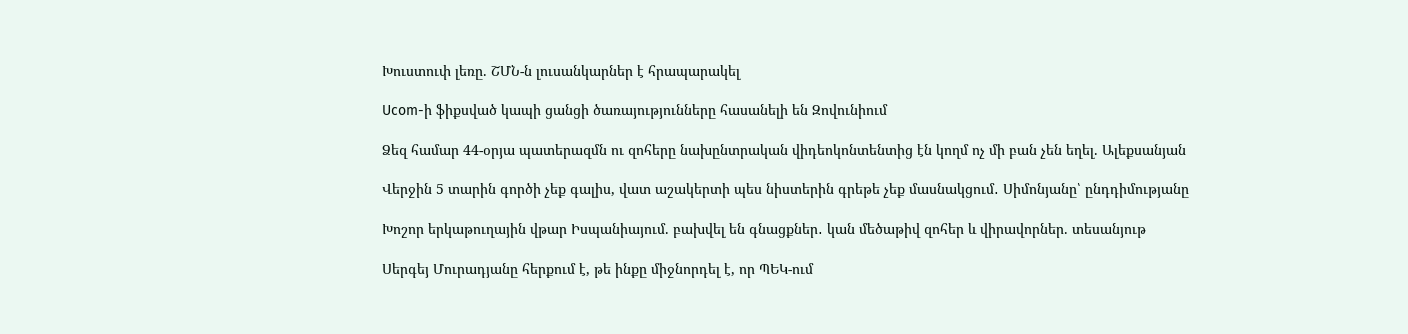Խուստուփ լեռը. ՇՄՆ-ն լուսանկարներ է հրապարակել

Ucom-ի ֆիքսված կապի ցանցի ծառայությունները հասանելի են Զովունիում

Ձեզ համար 44-օրյա պատերազմն ու զոհերը նախընտրական վիդեոկոնտենտից էն կողմ ոչ մի բան չեն եղել. Ալեքսանյան

Վերջին 5 տարին գործի չեք գալիս, վատ աշակերտի պես նիստերին գրեթե չեք մասնակցում․ Սիմոնյանը՝ ընդդիմությանը

Խոշոր երկաթուղային վթար Իսպանիայում. բախվել են գնացքներ․ կան մեծաթիվ զոհեր և վիրավորներ. տեսանյութ

Սերգեյ Մուրադյանը հերքում է, թե ինքը միջնորդել է, որ ՊԵԿ-ում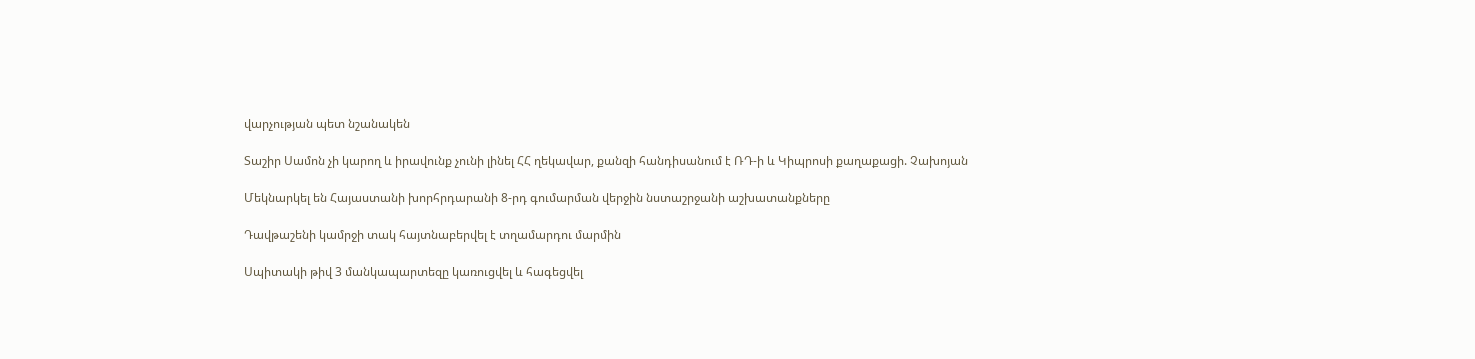վարչության պետ նշանակեն

Տաշիր Սամոն չի կարող և իրավունք չունի լինել ՀՀ ղեկավար, քանզի հանդիսանում է ՌԴ-ի և Կիպրոսի քաղաքացի. Չախոյան

Մեկնարկել են Հայաստանի խորհրդարանի 8-րդ գումարման վերջին նստաշրջանի աշխատանքները

Դավթաշենի կամրջի տակ հայտնաբերվել է տղամարդու մարմին

Սպիտակի թիվ 3 մանկապարտեզը կառուցվել և հագեցվել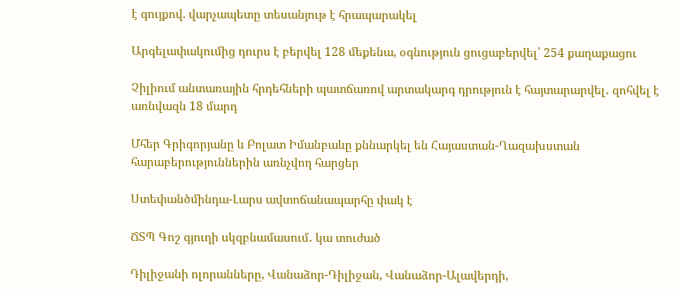է գույքով. վարչապետը տեսանյութ է հրապարակել

Արգելափակումից դուրս է բերվել 128 մեքենա, օգնություն ցուցաբերվել՝ 254 քաղաքացու

Չիլիում անտառային հրդեհների պատճառով արտակարգ դրություն է հայտարարվել․ զոհվել է առնվազն 18 մարդ

Մհեր Գրիգորյանը և Բոլատ Իմանբաևը քննարկել են Հայաստան-Ղազախստան հարաբերություններին առնչվող հարցեր

Ստեփանծմինդա-Լարս ավտոճանապարհը փակ է

ՃՏՊ Գոշ գյուղի սկզբնամասում․ կա տուժած

Դիլիջանի ոլորանները, Վանաձոր-Դիլիջան, Վանաձոր-Ալավերդի,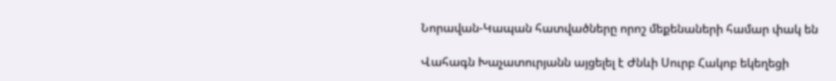Նորավան-Կապան հատվածները որոշ մեքենաների համար փակ են

Վահագն Խաչատուրյանն այցելել է Ժնևի Սուրբ Հակոբ եկեղեցի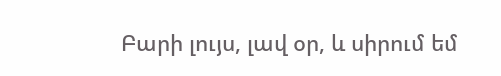Բարի լույս, լավ օր, և սիրում եմ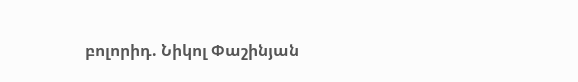բոլորիդ. Նիկոլ Փաշինյան